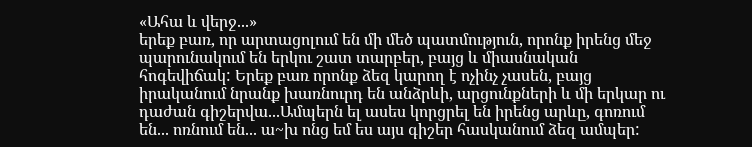«Ահա և վերջ...»
երեք բառ, որ արտացոլում են մի մեծ պատմություն, որոնք իրենց մեջ պարունակում են երկու շատ տարբեր, բայց և միասնական հոգեվիճակ: Երեք բառ որոնք ձեզ կարող է ոչինչ չասեն, բայց իրականում նրանք խառնուրդ են անձրևի, արցունքների և մի երկար ու դաժան գիշերվա...Ամպերն ել ասես կորցրել են իրենց արևը, գոռում են... ոռնում են... ա~խ ոնց եմ ես այս գիշեր հասկանում ձեզ ամպեր: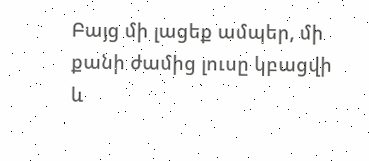Բայց մի լացեք ամպեր, մի քանի ժամից լուսը կբացվի և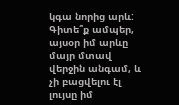կգա նորից արև: Գիտե՞ք ամպեր, այսօր իմ արևը մայր մտավ վերջին անգամ, և չի բացվելու էլ լույսը իմ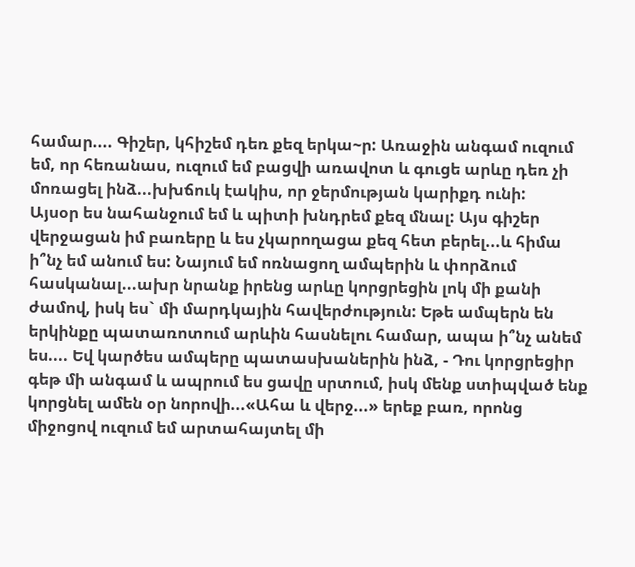համար.... Գիշեր, կհիշեմ դեռ քեզ երկա~ր: Առաջին անգամ ուզում եմ, որ հեռանաս, ուզում եմ բացվի առավոտ և գուցե արևը դեռ չի մոռացել ինձ...խխճուկ էակիս, որ ջերմության կարիքդ ունի:
Այսօր ես նահանջում եմ և պիտի խնդրեմ քեզ մնալ: Այս գիշեր վերջացան իմ բառերը և ես չկարողացա քեզ հետ բերել...և հիմա ի՞նչ եմ անում ես: Նայում եմ ոռնացող ամպերին և փորձում հասկանալ...ախր նրանք իրենց արևը կորցրեցին լոկ մի քանի ժամով, իսկ ես` մի մարդկային հավերժություն: Եթե ամպերն են երկինքը պատառոտում արևին հասնելու համար, ապա ի՞նչ անեմ ես.... Եվ կարծես ամպերը պատասխաներին ինձ, - Դու կորցրեցիր գեթ մի անգամ և ապրում ես ցավը սրտում, իսկ մենք ստիպված ենք կորցնել ամեն օր նորովի...«Ահա և վերջ...» երեք բառ, որոնց միջոցով ուզում եմ արտահայտել մի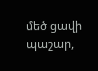մեծ ցավի պաշար,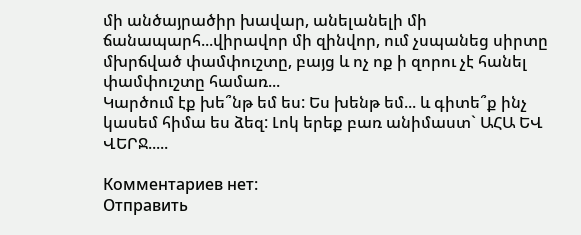մի անծայրածիր խավար, անելանելի մի ճանապարհ...վիրավոր մի զինվոր, ում չսպանեց սիրտը մխրճված փամփուշտը, բայց և ոչ ոք ի զորու չէ հանել փամփուշտը համառ...
Կարծում էք խե՞նթ եմ ես: Ես խենթ եմ... և գիտե՞ք ինչ կասեմ հիմա ես ձեզ: Լոկ երեք բառ անիմաստ` ԱՀԱ ԵՎ ՎԵՐՋ.....

Комментариев нет:
Отправить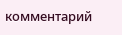комментарий